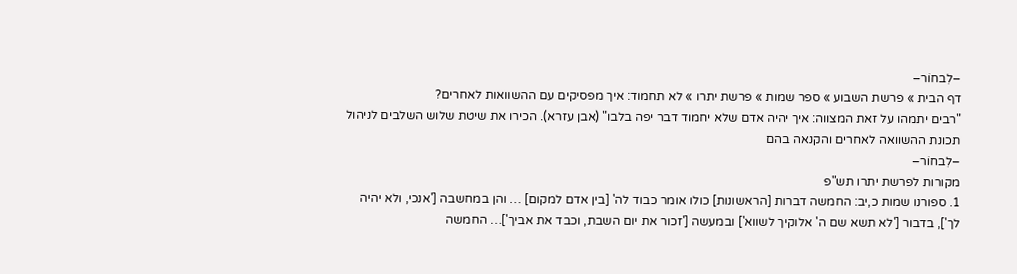–לִבחוֹר–
דף הבית » פרשת השבוע » ספר שמות » פרשת יתרו » לא תחמוד: איך מפסיקים עם ההשוואות לאחרים?
"רבים יתמהו על זאת המצווה: איך יהיה אדם שלא יחמוד דבר יפה בלבו" (אבן עזרא). הכירו את שיטת שלוש השלבים לניהול תכונת ההשוואה לאחרים והקנאה בהם
–לִבחוֹר–
מקורות לפרשת יתרו תש"פ
1. ספורנו שמות כ,יב: החמשה דברות [הראשונות] כולו אומר כבוד לה' [בין אדם למקום] … והן במחשבה ['אנכי, ולא יהיה לך'], בדבור ['לא תשא שם ה' אלוקיך לשווא'] ובמעשה ['זכור את יום השבת, וכבד את אביך']… החמשה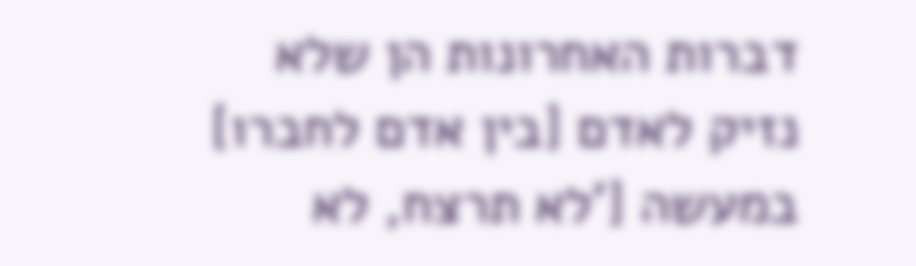דברות האחרונות הן שלא נזיק לאדם [בין אדם לחברו] במעשה ['לא תרצח, לא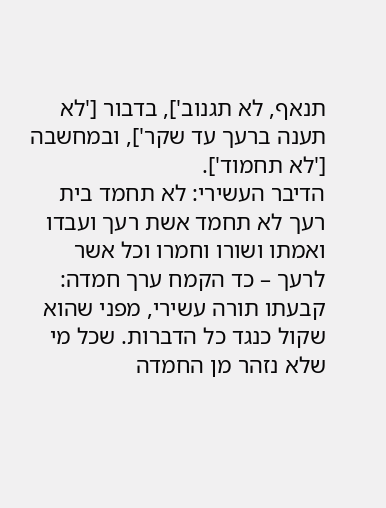תנאף, לא תגנוב'], בדבור ['לא תענה ברעך עד שקר'], ובמחשבה ['לא תחמוד'].
הדיבר העשירי: לא תחמד בית רעך לא תחמד אשת רעך ועבדו ואמתו ושורו וחמרו וכל אשר לרעך – כד הקמח ערך חמדה: קבעתו תורה עשירי, מפני שהוא שקול כנגד כל הדברות. שכל מי שלא נזהר מן החמדה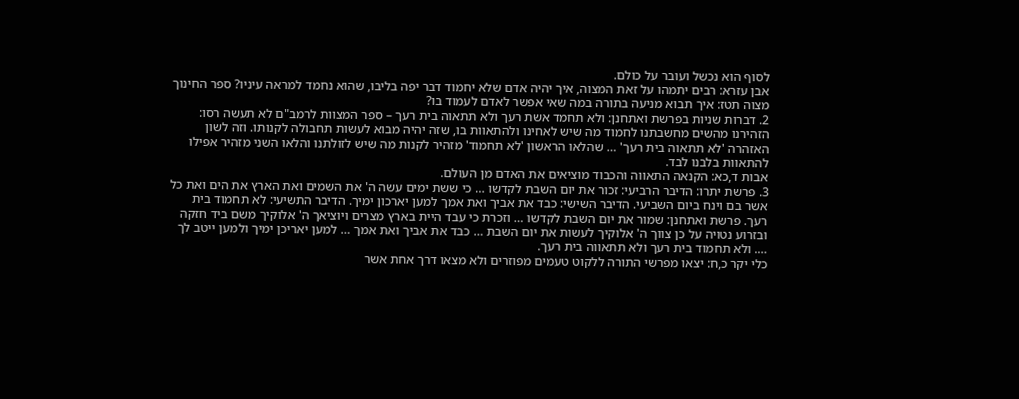לסוף הוא נכשל ועובר על כולם.
אבן עזרא: רבים יתמהו על זאת המצוה, איך יהיה אדם שלא יחמוד דבר יפה בליבו, שהוא נחמד למראה עיניו? ספר החינוך מצוה תטז: איך תבוא מניעה בתורה במה שאי אפשר לאדם לעמוד בו?
2. דברות שניות בפרשת ואתחנן: ולא תחמד אשת רעך ולא תתאוה בית רעך – ספר המצוות לרמב"ם לא תעשה רסו: הזהירנו מהשים מחשבתנו לחמוד מה שיש לאחינו ולהתאוות בו, שזה יהיה מבוא לעשות תחבולה לקנותו. וזה לשון האזהרה 'לא תתאוה בית רעך' … שהלאו הראשון 'לא תחמוד' מזהיר לקנות מה שיש לזולתנו והלאו השני מזהיר אפילו להתאוות בלבנו לבד.
אבות ד,כא: הקנאה התאווה והכבוד מוציאים את האדם מן העולם.
3. פרשת יתרו: הדיבר הרביעי: זכור את יום השבת לקדשו … כי ששת ימים עשה ה' את השמים ואת הארץ את הים ואת כל אשר בם וינח ביום השביעי. הדיבר השישי: כבד את אביך ואת אמך למען יארכון ימיך. הדיבר התשיעי: לא תחמוד בית רעך. פרשת ואתחנן: שמור את יום השבת לקדשו … וזכרת כי עבד היית בארץ מצרים ויוציאך ה' אלוקיך משם ביד חזקה ובזרוע נטויה על כן צווך ה' אלוקיך לעשות את יום השבת … כבד את אביך ואת אמך … למען יאריכן ימיך ולמען ייטב לך …. ולא תחמוד בית רעך ולא תתאווה בית רעך.
כלי יקר כ,ח: יצאו מפרשי התורה ללקוט טעמים מפוזרים ולא מצאו דרך אחת אשר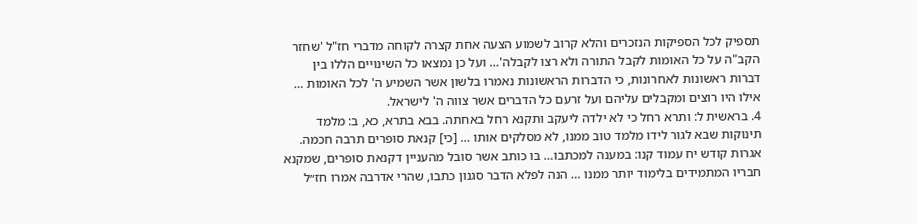תספיק לכל הספיקות הנזכרים והלא קרוב לשמוע הצעה אחת קצרה לקוחה מדברי חז"ל 'שחזר הקב"ה על כל האומות לקבל התורה ולא רצו לקבלה'… ועל כן נמצאו כל השינויים הללו בין דברות ראשונות לאחרונות, כי הדברות הראשונות נאמרו בלשון אשר השמיע ה' לכל האומות … אילו היו רוצים ומקבלים עליהם ועל זרעם כל הדברים אשר צווה ה' לישראל.
4. בראשית ל: ותרא רחל כי לא ילדה ליעקב ותקנא רחל באחתה. בבא בתרא, כא, ב: מלמד תינוקות שבא לגור לידו מלמד טוב ממנו, לא מסלקים אותו … [כי] קנאת סופרים תרבה חכמה.
אגרות קודש יח עמוד קנו: במענה למכתבו… בו כותב אשר סובל מהעניין דקנאת סופרים, שמקנא חבריו המתמידים בלימוד יותר ממנו … הנה לפלא הדבר סגנון כתבו, שהרי אדרבה אמרו חז״ל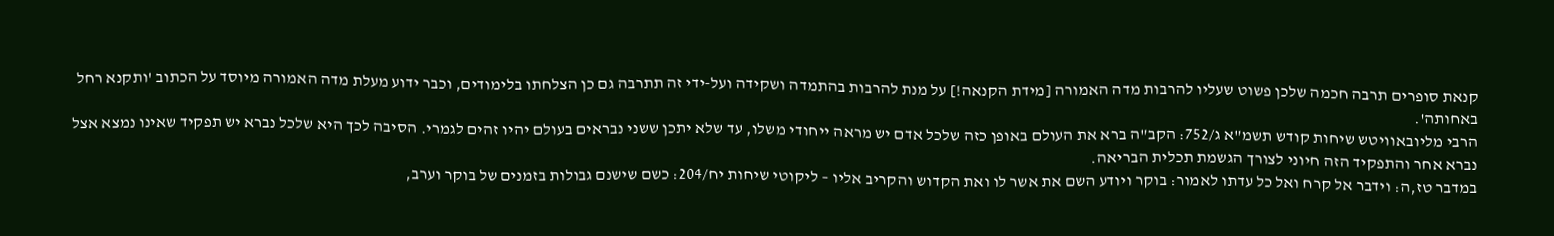קנאת סופרים תרבה חכמה שלכן פשוט שעליו להרבות מדה האמורה [מידת הקנאה!] על מנת להרבות בהתמדה ושקידה ועל-ידי זה תתרבה גם כן הצלחתו בלימודים, וכבר ידוע מעלת מדה האמורה מיוסד על הכתוב 'ותקנא רחל באחותה'.
הרבי מליובאוויטש שיחות קודש תשמ"א ג/752: הקב"ה ברא את העולם באופן כזה שלכל אדם יש מראה ייחודי משלו, עד שלא יתכן ששני נבראים בעולם יהיו זהים לגמרי. הסיבה לכך היא שלכל נברא יש תפקיד שאינו נמצא אצל נברא אחר והתפקיד הזה חיוני לצורך הגשמת תכלית הבריאה.
במדבר טז,ה: וידבר אל קרח ואל כל עדתו לאמור: בוקר ויודע השם את אשר לו ואת הקדוש והקריב אליו – ליקוטי שיחות יח/204: כשם שישנם גבולות בזמנים של בוקר וערב,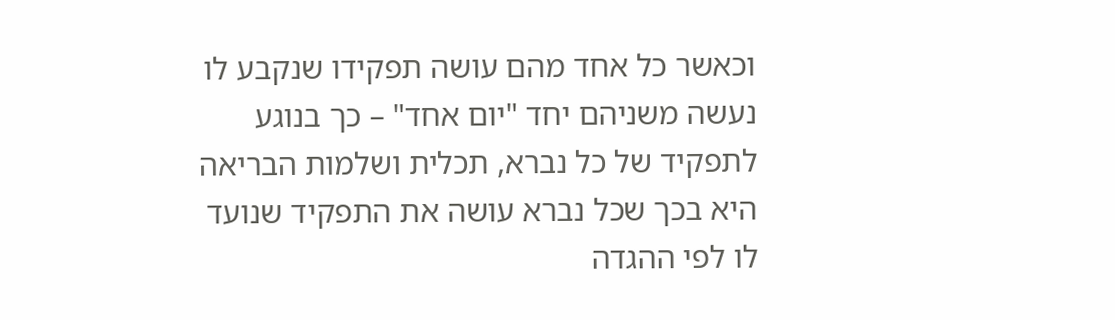וכאשר כל אחד מהם עושה תפקידו שנקבע לו נעשה משניהם יחד "יום אחד" – כך בנוגע לתפקיד של כל נברא, תכלית ושלמות הבריאה היא בכך שכל נברא עושה את התפקיד שנועד לו לפי ההגדה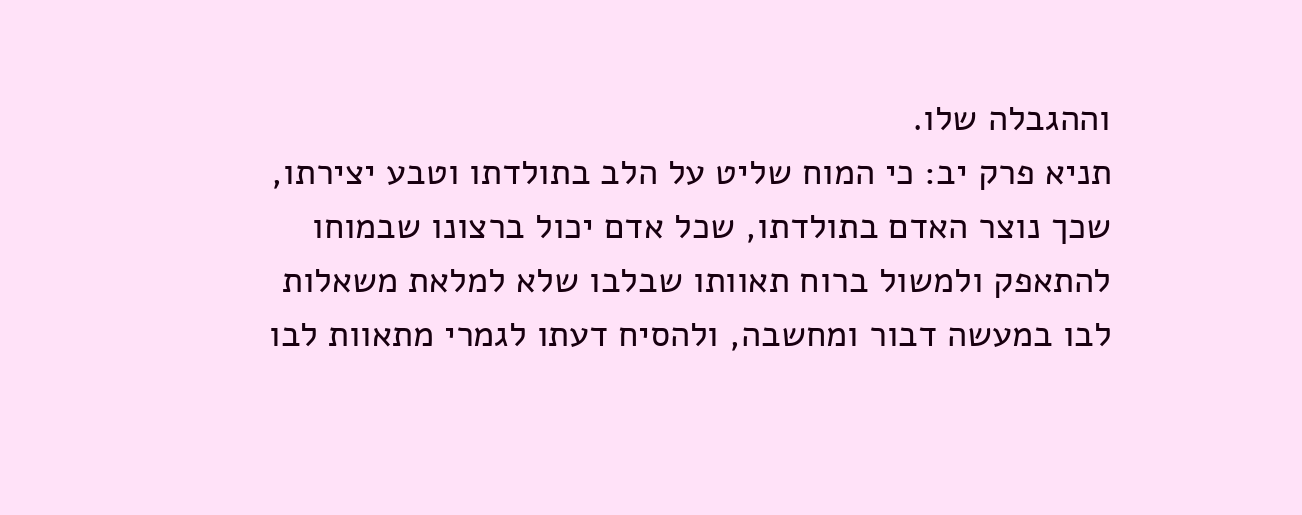וההגבלה שלו.
תניא פרק יב: כי המוח שליט על הלב בתולדתו וטבע יצירתו, שכך נוצר האדם בתולדתו, שכל אדם יכול ברצונו שבמוחו להתאפק ולמשול ברוח תאוותו שבלבו שלא למלאת משאלות לבו במעשה דבור ומחשבה, ולהסיח דעתו לגמרי מתאוות לבו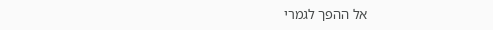אל ההפך לגמרי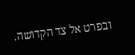ובפרט אל צד הקדושה.